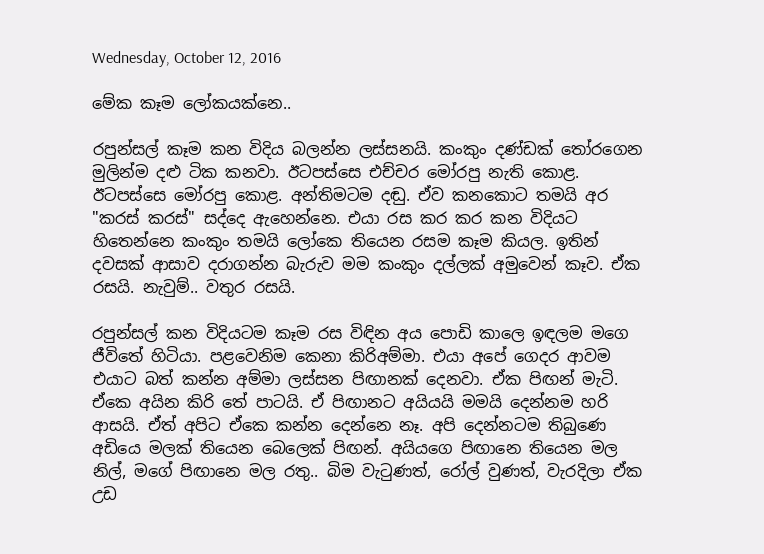Wednesday, October 12, 2016

මේක කෑම ලෝකයක්නෙ..

රපුන්සල් කෑම කන විදිය බලන්න ලස්සනයි. කංකුං දණ්ඩක් තෝරගෙන මුලින්ම දළු ටික කනවා. ඊටපස්සෙ එච්චර මෝරපු නැති කොළ. ඊටපස්සෙ මෝරපු කොළ. අන්තිමටම දඬු. ඒව කනකොට තමයි අර "කරස් කරස්" සද්දෙ ඇහෙන්නෙ. එයා රස කර කර කන විදියට හිතෙන්නෙ කංකුං තමයි ලෝකෙ තියෙන රසම කෑම කියල. ඉතින් දවසක් ආසාව දරාගන්න බැරුව මම කංකුං දල්ලක් අමුවෙන් කෑව. ඒක රසයි. නැවුම්.. වතුර රසයි.

රපුන්සල් කන විදියටම කෑම රස විඳින අය පොඩි කාලෙ ඉඳලම මගෙ ජීවිතේ හිටියා. පළවෙනිම කෙනා කිරිඅම්මා. එයා අපේ ගෙදර ආවම එයාට බත් කන්න අම්මා ලස්සන පිඟානක් දෙනවා. ඒක පිඟන් මැටි. ඒකෙ අයින කිරි තේ පාටයි. ඒ පිඟානට අයියයි මමයි දෙන්නම හරි ආසයි. ඒත් අපිට ඒකෙ කන්න දෙන්නෙ නෑ. අපි දෙන්නටම තිබුණෙ අඩියෙ මලක් තියෙන බෙලෙක් පිඟන්. අයියගෙ පිඟානෙ තියෙන මල නිල්, මගේ පිඟානෙ මල රතු.. බිම වැටුණත්, රෝල් වුණත්, වැරදිලා ඒක උඩ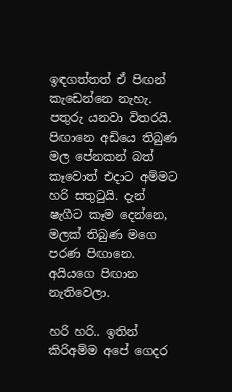ඉඳගත්තත් ඒ පිඟන් කැඩෙන්නෙ නැහැ. පතුරු යනවා විතරයි. පිඟානෙ අඩියෙ තිබුණ මල පේනකන් බත් කෑවොත් එදාට අම්මට හරි සතුටුයි. දැන් ෂැගීට කෑම දෙන්නෙ, මලක් තිබුණ මගෙ පරණ පිඟානෙ. අයියගෙ පිඟාන නැතිවෙලා.

හරි හරි.. ඉතින් කිරිඅම්ම අපේ ගෙදර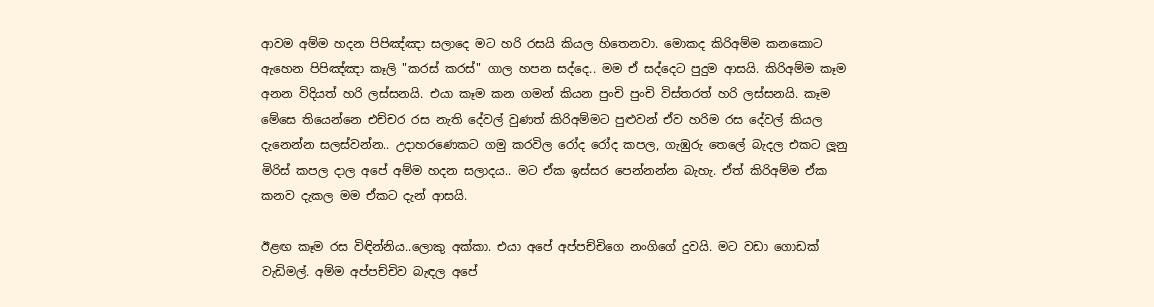ආවම අම්ම හදන පිපිඤ්ඤා සලාදෙ මට හරි රසයි කියල හිතෙනවා. මොකද කිරිඅම්ම කනකොට ඇහෙන පිපිඤ්ඤා කෑලි "කරස් කරස්" ගාල හපන සද්දෙ.. මම ඒ සද්දෙට පුදුම ආසයි. කිරිඅම්ම කෑම අනන විදියත් හරි ලස්සනයි. එයා කෑම කන ගමන් කියන පුංචි පුංචි විස්තරත් හරි ලස්සනයි. කෑම මේසෙ තියෙන්නෙ එච්චර රස නැති දේවල් වුණත් කිරිඅම්මට පුළුවන් ඒව හරිම රස දේවල් කියල දැනෙන්න සලස්වන්න.. උදාහරණෙකට ගමු කරවිල රෝද රෝද කපල, ගැඹුරු තෙලේ බැදල එකට ලූනු මිරිස් කපල දාල අපේ අම්ම හදන සලාදය.. මට ඒක ඉස්සර පෙන්නන්න බැහැ. ඒත් කිරිඅම්ම ඒක කනව දැකල මම ඒකට දැන් ආසයි.

ඊළඟ කෑම රස විඳින්නිය..ලොකු අක්කා. එයා අපේ අප්පච්චිගෙ නංගිගේ දුවයි. මට වඩා ගොඩක් වැඩිමල්. අම්ම අප්පච්චිව බැඳල අපේ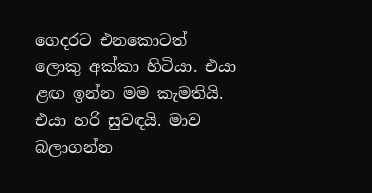ගෙදරට එනකොටත් ලොකු අක්කා හිටියා. එයා ළඟ ඉන්න මම කැමතියි. එයා හරි සුවඳයි. මාව බලාගන්න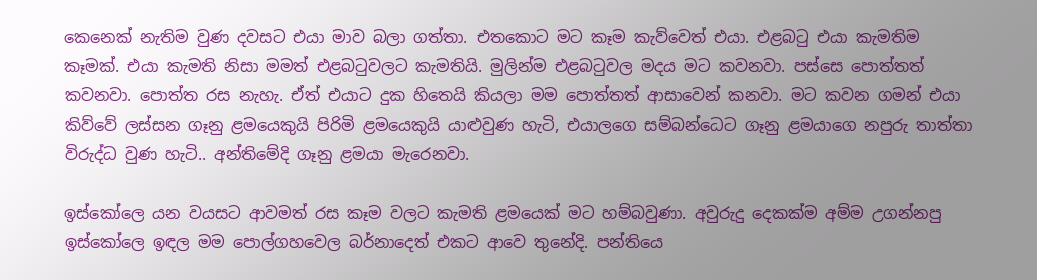කෙනෙක් නැතිම වුණ දවසට එයා මාව බලා ගත්තා. එතකොට මට කෑම කැව්වෙත් එයා. එළබටු එයා කැමතිම කෑමක්. එයා කැමති නිසා මමත් එළබටුවලට කැමතියි. මුලින්ම එළබටුවල මදය මට කවනවා. පස්සෙ පොත්තත් කවනවා. පොත්ත රස නැහැ. ඒත් එයාට දුක හිතෙයි කියලා මම පොත්තත් ආසාවෙන් කනවා. මට කවන ගමන් එයා කිව්වේ ලස්සන ගෑනු ළමයෙකුයි පිරිමි ළමයෙකුයි යාළුවුණ හැටි, එයාලගෙ සම්බන්ධෙට ගෑනු ළමයාගෙ නපුරු තාත්තා විරුද්ධ වුණ හැටි.. අන්තිමේදි ගෑනු ළමයා මැරෙනවා.

ඉස්කෝලෙ යන වයසට ආවමත් රස කෑම වලට කැමති ළමයෙක් මට හම්බවුණා. අවුරුදු දෙකක්ම අම්ම උගන්නපු ඉස්කෝලෙ ඉඳල මම පොල්ගහවෙල බර්නාදෙත් එකට ආවෙ තුනේදි. පන්තියෙ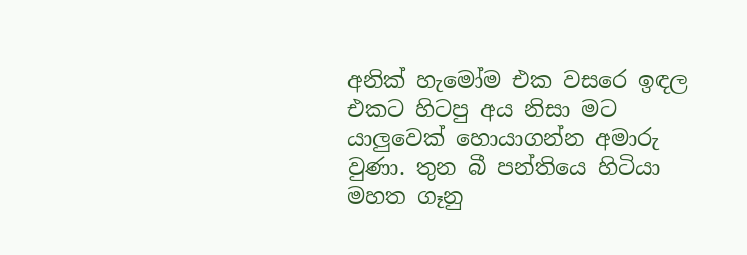අනික් හැමෝම එක වසරෙ ඉඳල එකට හිටපු අය නිසා මට යාලුවෙක් හොයාගන්න අමාරු වුණා. තුන බී පන්තියෙ හිටියා මහත ගෑනු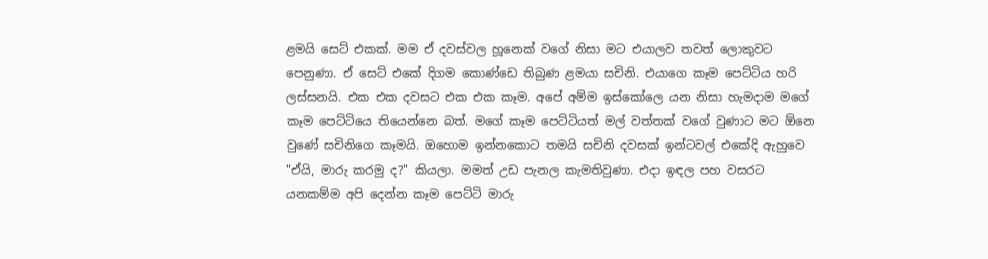ළමයි සෙට් එකක්. මම ඒ දවස්වල හූනෙක් වගේ නිසා මට එයාලව තවත් ලොකුවට පෙනුණා. ඒ සෙට් එකේ දිගම කොණ්ඩෙ තිබුණ ළමයා සචිනි. එයාගෙ කෑම පෙට්ටිය හරි ලස්සනයි. එක එක දවසට එක එක කෑම. අපේ අම්ම ඉස්කෝලෙ යන නිසා හැමදාම මගේ කෑම පෙට්ටියෙ තියෙන්නෙ බත්. මගේ කෑම පෙට්ටියත් මල් වත්තක් වගේ වුණාට මට ඕනෙ වුණේ සචිනිගෙ කෑමයි. ඔහොම ඉන්නකොට තමයි සචිනි දවසක් ඉන්ටවල් එකේදි ඇහුවෙ "ඒයි, මාරු කරමු ද?" කියලා. මමත් උඩ පැනල කැමතිවුණා. එදා ඉඳල පහ වසරට යනකම්ම අපි දෙන්න කෑම පෙට්ටි මාරු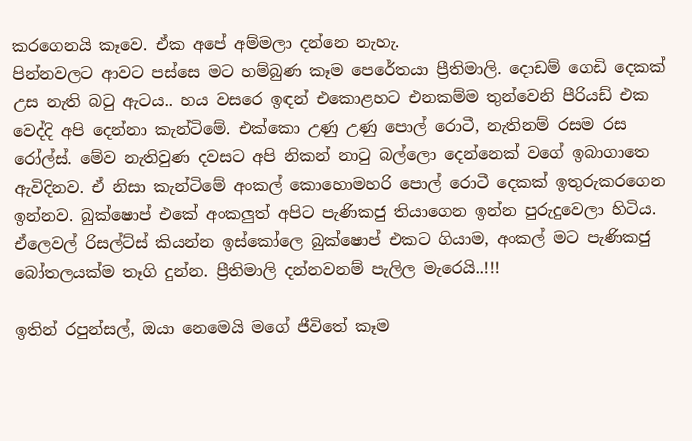කරගෙනයි කෑවෙ. ඒක අපේ අම්මලා දන්නෙ නැහැ.
පින්නවලට ආවට පස්සෙ මට හම්බුණ කෑම පෙරේතයා ප්‍රීතිමාලි. දොඩම් ගෙඩි දෙකක් උස නැති බටු ඇටය.. හය වසරෙ ඉඳන් එකොළහට එනකම්ම තුන්වෙනි පීරියඩ් එක වෙද්දි අපි දෙන්නා කැන්ටිමේ. එක්කො උණු උණු පොල් රොටී, නැතිනම් රසම රස රෝල්ස්. මේව නැතිවුණ දවසට අපි නිකන් නාටු බල්ලො දෙන්නෙක් වගේ ඉබාගාතෙ ඇවිදිනව. ඒ නිසා කැන්ටිමේ අංකල් කොහොමහරි පොල් රොටී දෙකක් ඉතුරුකරගෙන ඉන්නව. බුක්ෂොප් එකේ අංකලුත් අපිට පැණිකජු තියාගෙන ඉන්න පුරුදුවෙලා හිටිය. ඒලෙවල් රිසල්ට්ස් කියන්න ඉස්කෝලෙ බුක්ෂොප් එකට ගියාම, අංකල් මට පැණිකජු බෝතලයක්ම තෑගි දුන්න. ප්‍රීතිමාලි දන්නවනම් පැලිල මැරෙයි..!!!

ඉතින් රපුන්සල්, ඔයා නෙමෙයි මගේ ජීවිතේ කෑම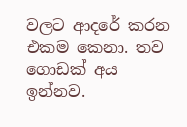වලට ආදරේ කරන එකම කෙනා. තව ගොඩක් අය ඉන්නව.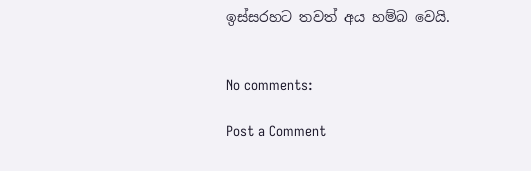ඉස්සරහට තවත් අය හම්බ වෙයි.


No comments:

Post a Comment